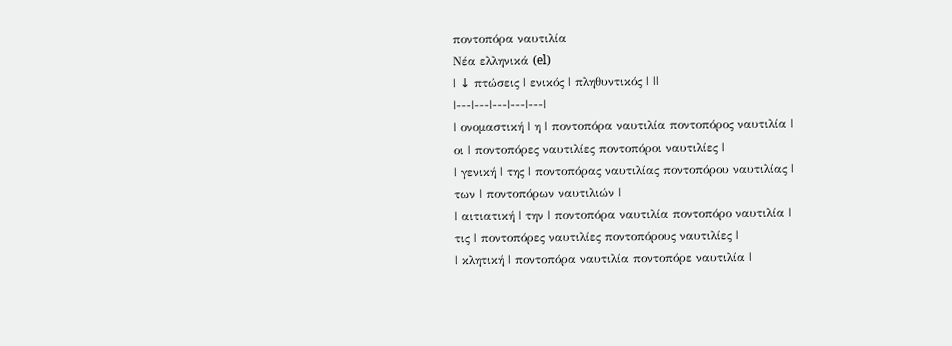ποντοπόρα ναυτιλία
Νέα ελληνικά (el)
| ↓ πτώσεις | ενικός | πληθυντικός | ||
|---|---|---|---|---|
| ονομαστική | η | ποντοπόρα ναυτιλία ποντοπόρος ναυτιλία |
οι | ποντοπόρες ναυτιλίες ποντοπόροι ναυτιλίες |
| γενική | της | ποντοπόρας ναυτιλίας ποντοπόρου ναυτιλίας |
των | ποντοπόρων ναυτιλιών |
| αιτιατική | την | ποντοπόρα ναυτιλία ποντοπόρο ναυτιλία |
τις | ποντοπόρες ναυτιλίες ποντοπόρους ναυτιλίες |
| κλητική | ποντοπόρα ναυτιλία ποντοπόρε ναυτιλία |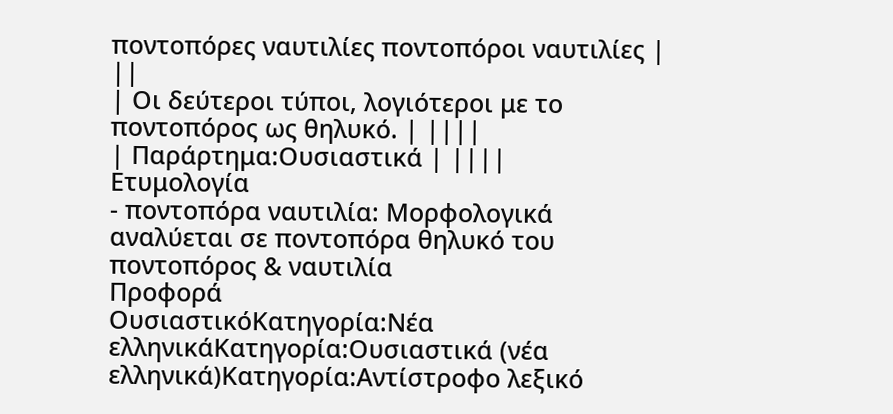ποντοπόρες ναυτιλίες ποντοπόροι ναυτιλίες | ||
| Οι δεύτεροι τύποι, λογιότεροι με το ποντοπόρος ως θηλυκό. | ||||
| Παράρτημα:Ουσιαστικά | ||||
Ετυμολογία
- ποντοπόρα ναυτιλία: Μορφολογικά αναλύεται σε ποντοπόρα θηλυκό του ποντοπόρος & ναυτιλία
Προφορά
ΟυσιαστικόΚατηγορία:Νέα ελληνικάΚατηγορία:Ουσιαστικά (νέα ελληνικά)Κατηγορία:Αντίστροφο λεξικό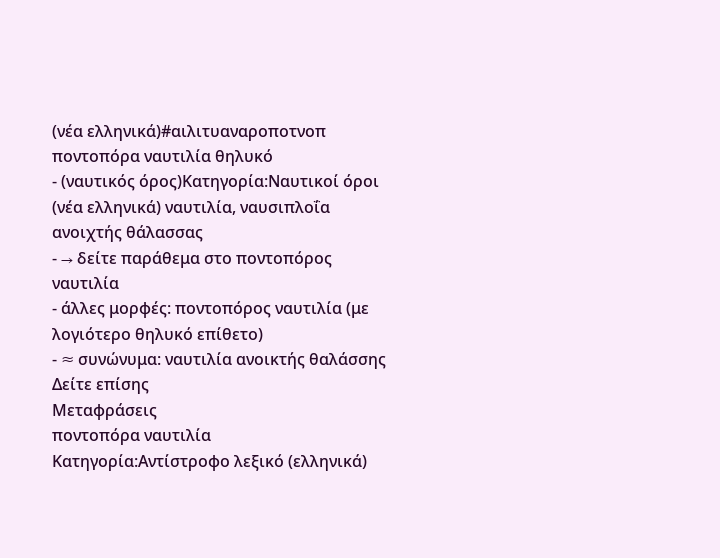(νέα ελληνικά)#αιλιτυαναροποτνοπ
ποντοπόρα ναυτιλία θηλυκό
- (ναυτικός όρος)Κατηγορία:Ναυτικοί όροι (νέα ελληνικά) ναυτιλία, ναυσιπλοΐα ανοιχτής θάλασσας
- → δείτε παράθεμα στο ποντοπόρος ναυτιλία
- άλλες μορφές: ποντοπόρος ναυτιλία (με λογιότερο θηλυκό επίθετο)
- ≈ συνώνυμα: ναυτιλία ανοικτής θαλάσσης
Δείτε επίσης
Μεταφράσεις
ποντοπόρα ναυτιλία
Κατηγορία:Αντίστροφο λεξικό (ελληνικά)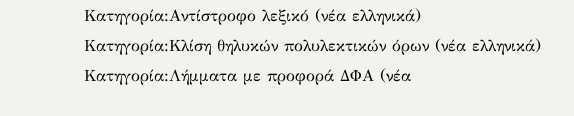Κατηγορία:Αντίστροφο λεξικό (νέα ελληνικά)
Κατηγορία:Κλίση θηλυκών πολυλεκτικών όρων (νέα ελληνικά)
Κατηγορία:Λήμματα με προφορά ΔΦΑ (νέα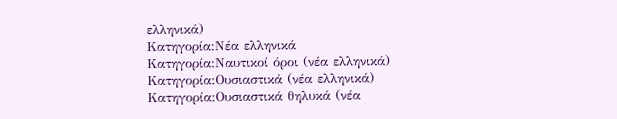ελληνικά)
Κατηγορία:Νέα ελληνικά
Κατηγορία:Ναυτικοί όροι (νέα ελληνικά)
Κατηγορία:Ουσιαστικά (νέα ελληνικά)
Κατηγορία:Ουσιαστικά θηλυκά (νέα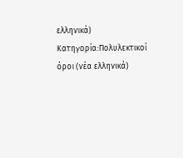ελληνικά)
Κατηγορία:Πολυλεκτικοί όροι (νέα ελληνικά)